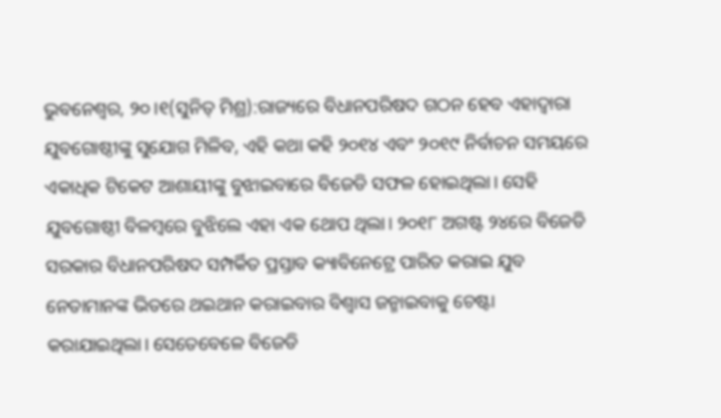ଭୁବନେଶ୍ୱର, ୨୦।୧(ସୁନିତ୍ ମିଶ୍ର):ରାଜ୍ୟରେ ବିଧାନପରିଷଦ ଗଠନ ହେବ ଏହାଦ୍ୱାରା ଯୁବଗୋଷ୍ଠୀଙ୍କୁ ସୁଯୋଗ ମିଳିବ, ଏହି କଥା କହି ୨୦୧୪ ଏବଂ ୨୦୧୯ ନିର୍ବାଚନ ସମୟରେ ଏକାଧିକ ଟିକେଟ ଆଶାୟୀଙ୍କୁ ବୁଝାଇବାରେ ବିଜେଡି ସଫଳ ହୋଇଥିଲା। ସେହି ଯୁବଗୋଷ୍ଠୀ ବିଳମ୍ବରେ ବୁଝିଲେ ଏହା ଏକ ଥୋପ ଥିଲା। ୨୦୧୮ ଅଗଷ୍ଟ ୨୪ରେ ବିଜେଡି ସରକାର ବିଧାନପରିଷଦ ସମ୍ପର୍କିତ ପ୍ରସ୍ତାବ କ୍ୟାବିନେଟ୍ରେ ପାରିତ କରାଇ ଯୁବ ନେତାମାନଙ୍କ ଭିତରେ ଥଇଥାନ କରାଇବାର ବିଶ୍ୱାସ ଜନ୍ମାଇବାକୁ ଚେଷ୍ଟା କରାଯାଇଥିଲା। ସେତେବେଳେ ବିଜେଡି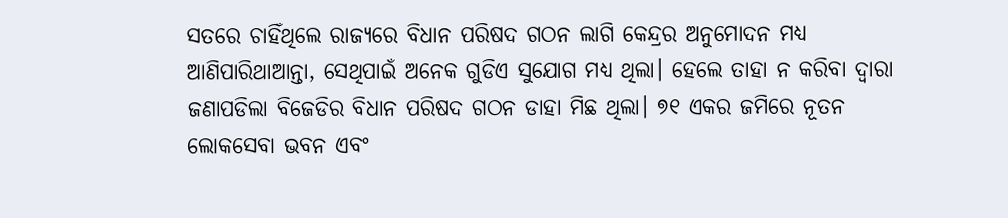ସତରେ ଚାହିଁଥିଲେ ରାଜ୍ୟରେ ବିଧାନ ପରିଷଦ ଗଠନ ଲାଗି କେନ୍ଦ୍ରର ଅନୁମୋଦନ ମଧ୍ୟ ଆଣିପାରିଥାଆନ୍ତା, ସେଥିପାଇଁ ଅନେକ ଗୁଡିଏ ସୁଯୋଗ ମଧ୍ୟ ଥିଲା। ହେଲେ ତାହା ନ କରିବା ଦ୍ୱାରା ଜଣାପଡିଲା ବିଜେଡିର ବିଧାନ ପରିଷଦ ଗଠନ ଡାହା ମିଛ ଥିଲା। ୭୧ ଏକର ଜମିରେ ନୂତନ ଲୋକସେବା ଭବନ ଏବଂ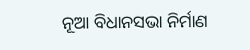ନୂଆ ବିଧାନସଭା ନିର୍ମାଣ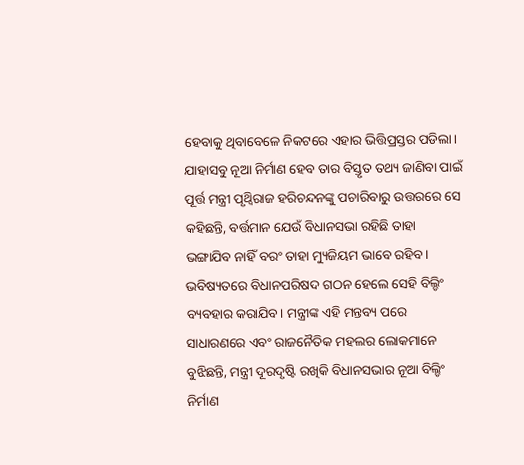ହେବାକୁ ଥିବାବେଳେ ନିକଟରେ ଏହାର ଭିତ୍ତିପ୍ରସ୍ତର ପଡିଲା। ଯାହାସବୁ ନୂଆ ନିର୍ମାଣ ହେବ ତାର ବିସ୍ତୃତ ତଥ୍ୟ ଜାଣିବା ପାଇଁ ପୂର୍ତ୍ତ ମନ୍ତ୍ରୀ ପୃଥ୍ବିରାଜ ହରିଚନ୍ଦନଙ୍କୁ ପଚାରିବାରୁ ଉତ୍ତରରେ ସେ କହିଛନ୍ତି, ବର୍ତ୍ତମାନ ଯେଉଁ ବିଧାନସଭା ରହିଛି ତାହା ଭଙ୍ଗାଯିବ ନାହିଁ ବରଂ ତାହା ମ୍ୟୁଜିୟମ ଭାବେ ରହିବ। ଭବିଷ୍ୟତରେ ବିଧାନପରିଷଦ ଗଠନ ହେଲେ ସେହି ବିଲ୍ଡିଂ ବ୍ୟବହାର କରାଯିବ। ମନ୍ତ୍ରୀଙ୍କ ଏହି ମନ୍ତବ୍ୟ ପରେ ସାଧାରଣରେ ଏବଂ ରାଜନୈତିକ ମହଲର ଲୋକମାନେ ବୁଝିଛନ୍ତି, ମନ୍ତ୍ରୀ ଦୂରଦୃଷ୍ଟି ରଖିକି ବିଧାନସଭାର ନୂଆ ବିଲ୍ଡିଂ ନିର୍ମାଣ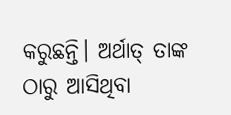କରୁଛନ୍ତି। ଅର୍ଥାତ୍ ତାଙ୍କ ଠାରୁ ଆସିଥିବା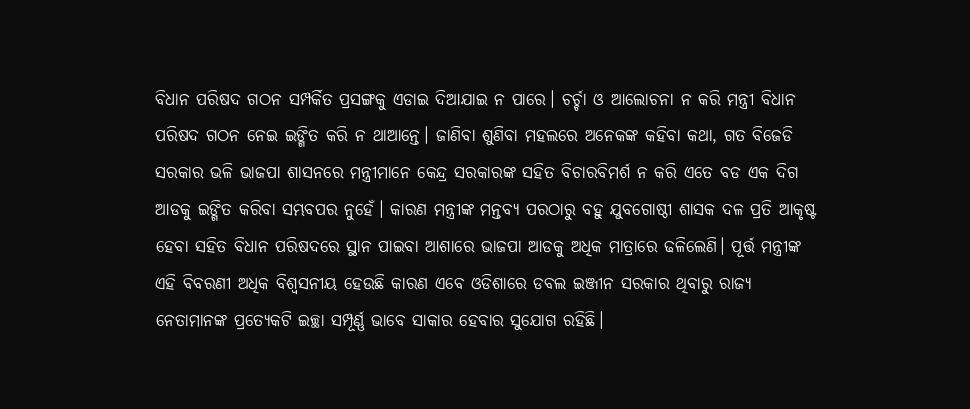ବିଧାନ ପରିଷଦ ଗଠନ ସମ୍ପର୍କିତ ପ୍ରସଙ୍ଗକୁ ଏଡାଇ ଦିଆଯାଇ ନ ପାରେ। ଚର୍ଚ୍ଚା ଓ ଆଲୋଚନା ନ କରି ମନ୍ତ୍ରୀ ବିଧାନ ପରିଷଦ ଗଠନ ନେଇ ଇଙ୍ଗିତ କରି ନ ଥାଆନ୍ତେ। ଜାଣିବା ଶୁଣିବା ମହଲରେ ଅନେକଙ୍କ କହିବା କଥା, ଗତ ବିଜେଡି ସରକାର ଭଳି ଭାଜପା ଶାସନରେ ମନ୍ତ୍ରୀମାନେ କେନ୍ଦ୍ର ସରକାରଙ୍କ ସହିତ ବିଚାରବିମର୍ଶ ନ କରି ଏତେ ବଡ ଏକ ଦିଗ ଆଡକୁ ଇଙ୍ଗିତ କରିବା ସମ୍ଭବପର ନୁହେଁ। କାରଣ ମନ୍ତ୍ରୀଙ୍କ ମନ୍ତବ୍ୟ ପରଠାରୁ ବହୁ ଯୁବଗୋଷ୍ଠୀ ଶାସକ ଦଳ ପ୍ରତି ଆକୃଷ୍ଟ ହେବା ସହିତ ବିଧାନ ପରିଷଦରେ ସ୍ଥାନ ପାଇବା ଆଶାରେ ଭାଜପା ଆଡକୁ ଅଧିକ ମାତ୍ରାରେ ଢଳିଲେଣି। ପୂର୍ତ୍ତ ମନ୍ତ୍ରୀଙ୍କ ଏହି ବିବରଣୀ ଅଧିକ ବିଶ୍ୱସନୀୟ ହେଉଛି କାରଣ ଏବେ ଓଡିଶାରେ ଡବଲ ଇଞ୍ଜୀନ ସରକାର ଥିବାରୁ ରାଜ୍ୟ ନେତାମାନଙ୍କ ପ୍ରତ୍ୟେକଟି ଇଚ୍ଛା ସମ୍ପୂର୍ଣ୍ଣ ଭାବେ ସାକାର ହେବାର ସୁଯୋଗ ରହିଛି।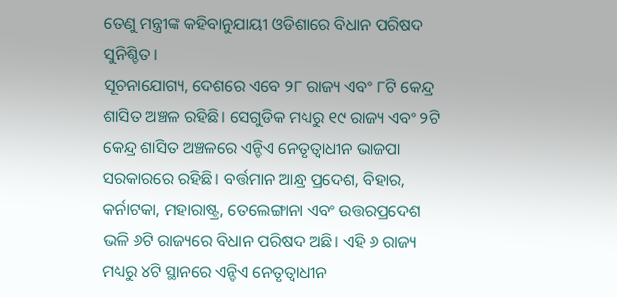ତେଣୁ ମନ୍ତ୍ରୀଙ୍କ କହିବାନୁଯାୟୀ ଓଡିଶାରେ ବିଧାନ ପରିଷଦ ସୁନିଶ୍ଚିତ।
ସୂଚନାଯୋଗ୍ୟ, ଦେଶରେ ଏବେ ୨୮ ରାଜ୍ୟ ଏବଂ ୮ଟି କେନ୍ଦ୍ର ଶାସିତ ଅଞ୍ଚଳ ରହିଛି। ସେଗୁଡିକ ମଧ୍ୟରୁ ୧୯ ରାଜ୍ୟ ଏବଂ ୨ଟି କେନ୍ଦ୍ର ଶାସିତ ଅଞ୍ଚଳରେ ଏନ୍ଡିଏ ନେତୃତ୍ୱାଧୀନ ଭାଜପା ସରକାରରେ ରହିଛି। ବର୍ତ୍ତମାନ ଆନ୍ଧ୍ର ପ୍ରଦେଶ, ବିହାର, କର୍ନାଟକା, ମହାରାଷ୍ଟ୍ର, ତେଲେଙ୍ଗାନା ଏବଂ ଉତ୍ତରପ୍ରଦେଶ ଭଳି ୬ଟି ରାଜ୍ୟରେ ବିଧାନ ପରିଷଦ ଅଛି। ଏହି ୬ ରାଜ୍ୟ ମଧ୍ୟରୁ ୪ଟି ସ୍ଥାନରେ ଏନ୍ଡିଏ ନେତୃତ୍ୱାଧୀନ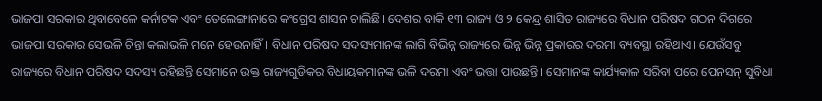ଭାଜପା ସରକାର ଥିବାବେଳେ କର୍ନାଟକ ଏବଂ ତେଲେଙ୍ଗାନାରେ କଂଗ୍ରେସ ଶାସନ ଚାଲିଛି। ଦେଶର ବାକି ୧୩ ରାଜ୍ୟ ଓ ୨ କେନ୍ଦ୍ର ଶାସିତ ରାଜ୍ୟରେ ବିଧାନ ପରିଷଦ ଗଠନ ଦିଗରେ ଭାଜପା ସରକାର ସେଭଳି ଚିନ୍ତା କଲାଭଳି ମନେ ହେଉନାହିଁ। ବିଧାନ ପରିଷଦ ସଦସ୍ୟମାନଙ୍କ ଲାଗି ବିଭିନ୍ନ ରାଜ୍ୟରେ ଭିନ୍ନ ଭିନ୍ନ ପ୍ରକାରର ଦରମା ବ୍ୟବସ୍ଥା ରହିଥାଏ। ଯେଉଁସବୁ ରାଜ୍ୟରେ ବିଧାନ ପରିଷଦ ସଦସ୍ୟ ରହିଛନ୍ତି ସେମାନେ ଉକ୍ତ ରାଜ୍ୟଗୁଡିକର ବିଧାୟକମାନଙ୍କ ଭଳି ଦରମା ଏବଂ ଭତ୍ତା ପାଉଛନ୍ତି। ସେମାନଙ୍କ କାର୍ଯ୍ୟକାଳ ସରିବା ପରେ ପେନସନ୍ ସୁବିଧା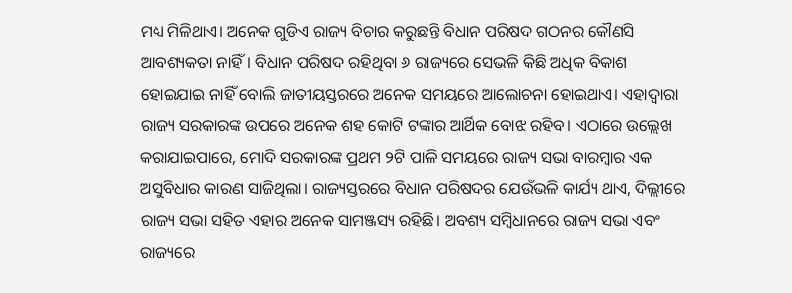ମଧ୍ୟ ମିଳିଥାଏ। ଅନେକ ଗୁଡିଏ ରାଜ୍ୟ ବିଚାର କରୁଛନ୍ତି ବିଧାନ ପରିଷଦ ଗଠନର କୌଣସି ଆବଶ୍ୟକତା ନାହିଁ। ବିଧାନ ପରିଷଦ ରହିଥିବା ୬ ରାଜ୍ୟରେ ସେଭଳି କିଛି ଅଧିକ ବିକାଶ ହୋଇଯାଇ ନାହିଁ ବୋଲି ଜାତୀୟସ୍ତରରେ ଅନେକ ସମୟରେ ଆଲୋଚନା ହୋଇଥାଏ। ଏହାଦ୍ୱାରା ରାଜ୍ୟ ସରକାରଙ୍କ ଉପରେ ଅନେକ ଶହ କୋଟି ଟଙ୍କାର ଆର୍ଥିକ ବୋଝ ରହିବ। ଏଠାରେ ଉଲ୍ଲେଖ କରାଯାଇପାରେ, ମୋଦି ସରକାରଙ୍କ ପ୍ରଥମ ୨ଟି ପାଳି ସମୟରେ ରାଜ୍ୟ ସଭା ବାରମ୍ବାର ଏକ ଅସୁବିଧାର କାରଣ ସାଜିଥିଲା। ରାଜ୍ୟସ୍ତରରେ ବିଧାନ ପରିଷଦର ଯେଉଁଭଳି କାର୍ଯ୍ୟ ଥାଏ, ଦିଲ୍ଲୀରେ ରାଜ୍ୟ ସଭା ସହିତ ଏହାର ଅନେକ ସାମଞ୍ଜସ୍ୟ ରହିଛି। ଅବଶ୍ୟ ସମ୍ବିଧାନରେ ରାଜ୍ୟ ସଭା ଏବଂ ରାଜ୍ୟରେ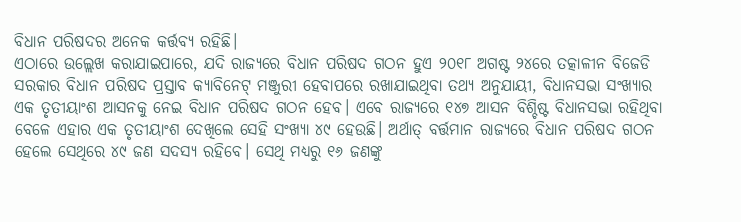ବିଧାନ ପରିଷଦର ଅନେକ କର୍ତ୍ତବ୍ୟ ରହିଛି।
ଏଠାରେ ଉଲ୍ଲେଖ କରାଯାଇପାରେ, ଯଦି ରାଜ୍ୟରେ ବିଧାନ ପରିଷଦ ଗଠନ ହୁଏ ୨୦୧୮ ଅଗଷ୍ଟ ୨୪ରେ ତତ୍କାଳୀନ ବିଜେଡି ସରକାର ବିଧାନ ପରିଷଦ ପ୍ରସ୍ତାବ କ୍ୟାବିନେଟ୍ ମଞ୍ଜୁରୀ ହେବାପରେ ରଖାଯାଇଥିବା ତଥ୍ୟ ଅନୁଯାୟୀ, ବିଧାନସଭା ସଂଖ୍ୟାର ଏକ ତୃତୀୟାଂଶ ଆସନକୁ ନେଇ ବିଧାନ ପରିଷଦ ଗଠନ ହେବ। ଏବେ ରାଜ୍ୟରେ ୧୪୭ ଆସନ ବିଶ୍ଚିଷ୍ଟ ବିଧାନସଭା ରହିଥିବା ବେଳେ ଏହାର ଏକ ତୃତୀୟାଂଶ ଦେଖିଲେ ସେହି ସଂଖ୍ୟା ୪୯ ହେଉଛି। ଅର୍ଥାତ୍ ବର୍ତ୍ତମାନ ରାଜ୍ୟରେ ବିଧାନ ପରିଷଦ ଗଠନ ହେଲେ ସେଥିରେ ୪୯ ଜଣ ସଦସ୍ୟ ରହିବେ। ସେଥି ମଧ୍ୟରୁ ୧୬ ଜଣଙ୍କୁ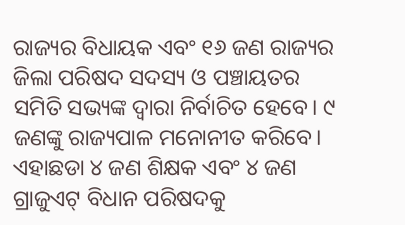ରାଜ୍ୟର ବିଧାୟକ ଏବଂ ୧୬ ଜଣ ରାଜ୍ୟର ଜିଲା ପରିଷଦ ସଦସ୍ୟ ଓ ପଞ୍ଚାୟତର ସମିତି ସଭ୍ୟଙ୍କ ଦ୍ୱାରା ନିର୍ବାଚିତ ହେବେ। ୯ ଜଣଙ୍କୁ ରାଜ୍ୟପାଳ ମନୋନୀତ କରିବେ। ଏହାଛଡା ୪ ଜଣ ଶିକ୍ଷକ ଏବଂ ୪ ଜଣ ଗ୍ରାଜୁଏଟ୍ ବିଧାନ ପରିଷଦକୁ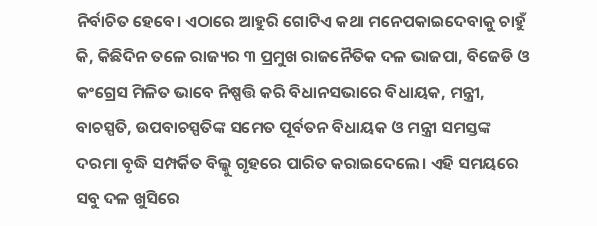ନିର୍ବାଚିତ ହେବେ। ଏଠାରେ ଆହୁରି ଗୋଟିଏ କଥା ମନେପକାଇଦେବାକୁ ଚାହୁଁ କି, କିଛିଦିନ ତଳେ ରାଜ୍ୟର ୩ ପ୍ରମୁଖ ରାଜନୈତିକ ଦଳ ଭାଜପା, ବିଜେଡି ଓ କଂଗ୍ରେସ ମିଳିତ ଭାବେ ନିଷ୍ପତ୍ତି କରି ବିଧାନସଭାରେ ବିଧାୟକ, ମନ୍ତ୍ରୀ, ବାଚସ୍ପତି, ଉପବାଚସ୍ପତିଙ୍କ ସମେତ ପୂର୍ବତନ ବିଧାୟକ ଓ ମନ୍ତ୍ରୀ ସମସ୍ତଙ୍କ ଦରମା ବୃଦ୍ଧି ସମ୍ପର୍କିତ ବିଲ୍କୁ ଗୃହରେ ପାରିତ କରାଇଦେଲେ। ଏହି ସମୟରେ ସବୁ ଦଳ ଖୁସିରେ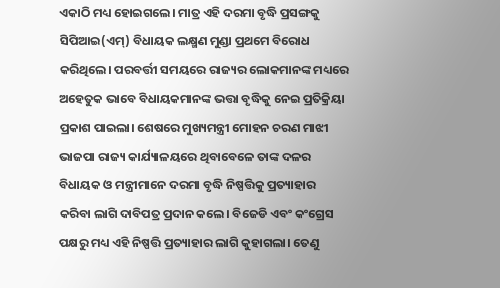ଏକାଠି ମଧ୍ୟ ହୋଇଗଲେ। ମାତ୍ର ଏହି ଦରମା ବୃଦ୍ଧି ପ୍ରସଙ୍ଗକୁ ସିପିଆଇ(ଏମ୍) ବିଧାୟକ ଲକ୍ଷ୍ମଣ ମୁଣ୍ଡା ପ୍ରଥମେ ବିରୋଧ କରିଥିଲେ। ପରବର୍ତ୍ତୀ ସମୟରେ ରାଜ୍ୟର ଲୋକମାନଙ୍କ ମଧ୍ୟରେ ଅହେତୁକ ଭାବେ ବିଧାୟକମାନଙ୍କ ଭତ୍ତା ବୃଦ୍ଧିକୁ ନେଇ ପ୍ରତିକ୍ରିୟା ପ୍ରକାଶ ପାଇଲା। ଶେଷରେ ମୁଖ୍ୟମନ୍ତ୍ରୀ ମୋହନ ଚରଣ ମାଝୀ ଭାଜପା ରାଜ୍ୟ କାର୍ଯ୍ୟାଳୟରେ ଥିବାବେଳେ ତାଙ୍କ ଦଳର ବିଧାୟକ ଓ ମନ୍ତ୍ରୀମାନେ ଦରମା ବୃଦ୍ଧି ନିଷ୍ପତ୍ତିକୁ ପ୍ରତ୍ୟାହାର କରିବା ଲାଗି ଦାବିପତ୍ର ପ୍ରଦାନ କଲେ। ବିଜେଡି ଏବଂ କଂଗ୍ରେସ ପକ୍ଷରୁ ମଧ୍ୟ ଏହି ନିଷ୍ପତ୍ତି ପ୍ରତ୍ୟାହାର ଲାଗି କୁହାଗଲା। ତେଣୁ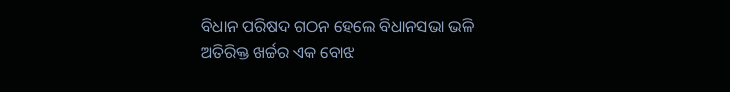ବିଧାନ ପରିଷଦ ଗଠନ ହେଲେ ବିଧାନସଭା ଭଳି ଅତିରିକ୍ତ ଖର୍ଚ୍ଚର ଏକ ବୋଝ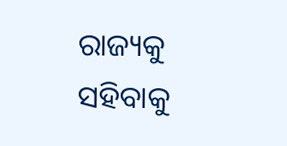ରାଜ୍ୟକୁ ସହିବାକୁ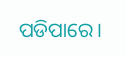ପଡିପାରେ।